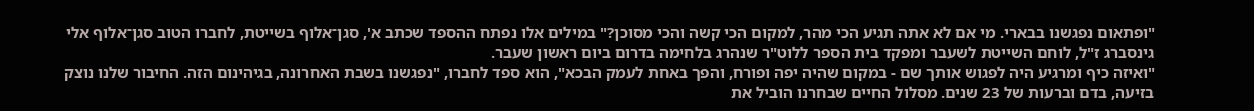"ופתאום נפגשנו בבארי. מי אם לא אתה תגיע הכי מהר, למקום הכי קשה והכי מסוכן?" במילים אלו נפתח ההספד שכתב א', סגן־אלוף בשייטת, לחברו הטוב סגן־אלוף אלי גינסברג ז"ל, לוחם השייטת לשעבר ומפקד בית הספר ללוט"ר שנהרג בלחימה בדרום ביום ראשון שעבר.
"ואיזה כיף ומרגיע היה לפגוש אותך שם - במקום שהיה יפה ופורח, והפך באחת לעמק הבכא", הוא ספד לחברו, "נפגשנו בשבת האחרונה, בגיהינום הזה. החיבור שלנו נוצק בזיעה, בדם וברעות של 23 שנים. מסלול החיים שבחרנו הוביל את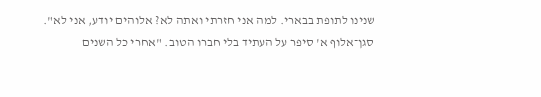שנינו לתופת בבארי. למה אני חזרתי ואתה לא? אלוהים יודע, אני לא".
סגן־אלוף א' סיפר על העתיד בלי חברו הטוב. "אחרי כל השנים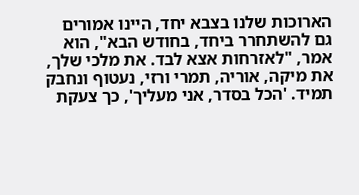הארוכות שלנו בצבא יחד, היינו אמורים גם להשתחרר ביחד, בחודש הבא", הוא אמר, "לאזרחות אצא לבד. את מלכי שלך, את מיקה, אוריה, תמרי ורזי, נעטוף ונחבק תמיד. 'הכל בסדר, אני מעליך', כך צעקת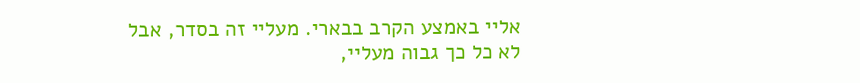אליי באמצע הקרב בבארי. מעליי זה בסדר, אבל לא כל כך גבוה מעליי,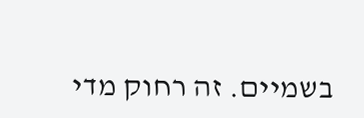בשמיים. זה רחוק מדי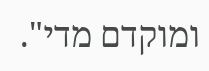ומוקדם מדי".